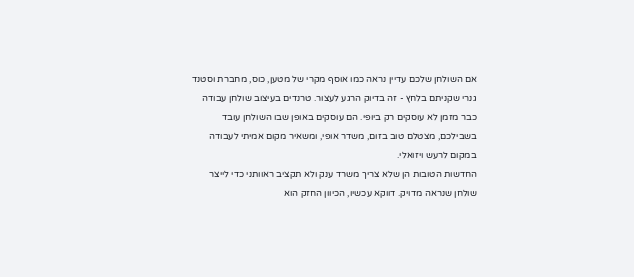אם השולחן שלכם עדיין נראה כמו אוסף מקרי של מטען, כוס, מחברת וסטנד גנרי שקניתם בלחץ - זה בדיוק הרגע לעצור. טרנדים בעיצוב שולחן עבודה כבר מזמן לא עוסקים רק ביופי. הם עוסקים באופן שבו השולחן עובד בשבילכם, מצטלם טוב בזום, משדר אופי, ומשאיר מקום אמיתי לעבודה במקום לרעש ויזואלי.
החדשות הטובות הן שלא צריך משרד ענק ולא תקציב ראוותני כדי לייצר שולחן שנראה מדויק. דווקא עכשיו, הכיוון החזק הוא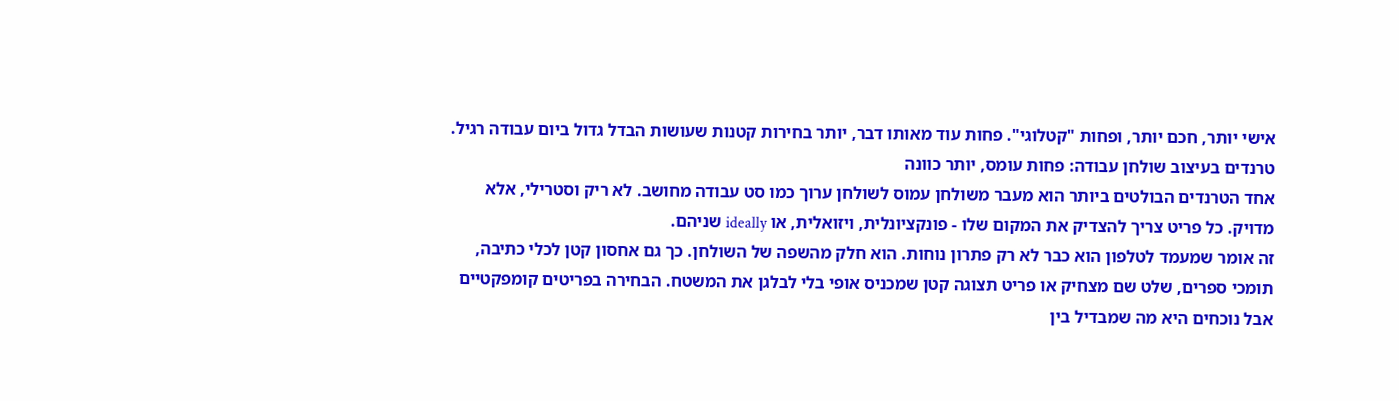אישי יותר, חכם יותר, ופחות "קטלוגי". פחות עוד מאותו דבר, יותר בחירות קטנות שעושות הבדל גדול ביום עבודה רגיל.
טרנדים בעיצוב שולחן עבודה: פחות עומס, יותר כוונה
אחד הטרנדים הבולטים ביותר הוא מעבר משולחן עמוס לשולחן ערוך כמו סט עבודה מחושב. לא ריק וסטרילי, אלא מדויק. כל פריט צריך להצדיק את המקום שלו - פונקציונלית, ויזואלית, או ideally שניהם.
זה אומר שמעמד לטלפון הוא כבר לא רק פתרון נוחות. הוא חלק מהשפה של השולחן. כך גם אחסון קטן לכלי כתיבה, תומכי ספרים, שלט שם מצחיק או פריט תצוגה קטן שמכניס אופי בלי לבלגן את המשטח. הבחירה בפריטים קומפקטיים אבל נוכחים היא מה שמבדיל בין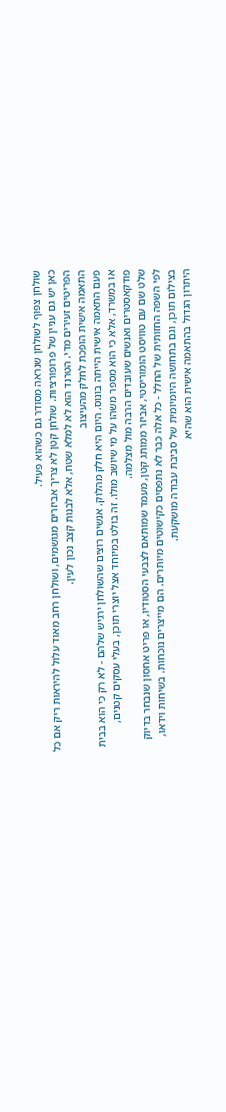שולחן צפוף לשולחן שנראה מסודר גם כשהוא פעיל.
כאן יש גם עניין של פרופורציות. שולחן קטן לא צריך אביזרים מגושמים, ושולחן רחב מאוד עלול להיראות ריק אם כל הפריטים זעירים מדי. הטרנד הוא לא למלא שטח, אלא לבנות קצב נכון לעין.
התאמה אישית הופכת לחלק מהעיצוב
פעם התאמה אישית הייתה בונוס. היום היא חלק מהלוק. אנשים רוצים שהשולחן ירגיש שלהם - לא רק כי הוא בבית או במשרד, אלא כי הוא מספר משהו על מי שיושב מולו. זה בולט במיוחד אצל יוצרי תוכן, בעלי עסקים קטנים, פודקאסטרים ואנשים שעובדים הרבה מול מצלמה.
שלט שם עם טוויסט הומוריסטי, אביזר ממותג קטן, מעמד שמותאם לצבעי הסטודיו, או פריט אחסון שנבחר בדיוק לפי השפה החזותית של החלל - כל אלה כבר לא נתפסים כקישוטים מיותרים. הם מייצרים נוכחות. בשיחות וידאו, בצילום תוכן, וגם בתחושה היומיומית של סביבת עבודה מושקעת.
היתרון הגדול בהתאמה אישית הוא שהיא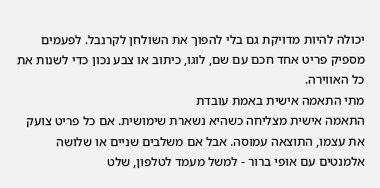יכולה להיות מדויקת גם בלי להפוך את השולחן לקרנבל. לפעמים מספיק פריט אחד חכם עם שם, לוגו, כיתוב או צבע נכון כדי לשנות את כל האווירה.
מתי התאמה אישית באמת עובדת
התאמה אישית מצליחה כשהיא נשארת שימושית. אם כל פריט צועק את עצמו, התוצאה עמוסה. אבל אם משלבים שניים או שלושה אלמנטים עם אופי ברור - למשל מעמד לטלפון, שלט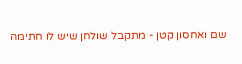שם ואחסון קטן - מתקבל שולחן שיש לו חתימה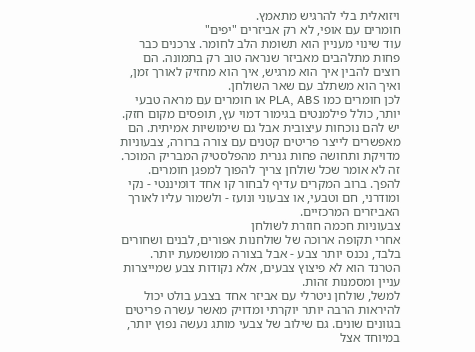ויזואלית בלי להרגיש מתאמץ.
חומרים עם אופי, לא רק אביזרים "יפים"
עוד שינוי מעניין הוא תשומת הלב לחומר. צרכנים כבר פחות מתלהבים מאביזר שנראה טוב רק בתמונה. הם רוצים להבין איך הוא מרגיש, איך הוא מחזיק לאורך זמן, ואיך הוא משתלב עם שאר השולחן.
לכן חומרים כמו PLA, ABS או חומרים עם מראה טבעי יותר, כולל פילמנטים בגימור דמוי עץ, תופסים מקום חזק. יש להם נוכחות עיצובית אבל גם שימושיות אמיתית. הם מאפשרים לייצר פריטים קטנים עם צורה ברורה, צבעוניות מדויקת ותחושה פחות גנרית מהפלסטיק המבריק המוכר.
זה לא אומר שכל שולחן צריך להפוך למפגן חומרים. להפך. ברוב המקרים עדיף לבחור קו אחד דומיננטי - נקי ומודרני, חם וטבעי, או צבעוני ונועז - ולשמור עליו לאורך האביזרים המרכזיים.
צבעוניות חכמה חוזרת לשולחן
אחרי תקופה ארוכה של שולחנות אפורים, לבנים ושחורים בלבד, נכנס יותר צבע - אבל בצורה ממושמעת יותר. הטרנד הוא לא פיצוץ צבעים, אלא נקודות צבע שמייצרות עניין ומסמנות זהות.
למשל, שולחן ניטרלי עם אביזר אחד בצבע בולט יכול להיראות הרבה יותר יוקרתי ומדויק מאשר עשרה פריטים בגוונים שונים. גם שילוב של צבעי מותג נעשה נפוץ יותר, במיוחד אצל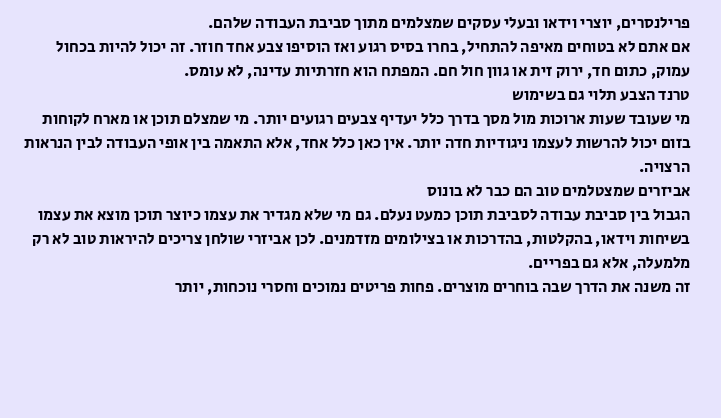פרילנסרים, יוצרי וידאו ובעלי עסקים שמצלמים מתוך סביבת העבודה שלהם.
אם אתם לא בטוחים מאיפה להתחיל, בחרו בסיס רגוע ואז הוסיפו צבע אחד חוזר. זה יכול להיות בכחול עמוק, כתום חד, ירוק זית או גוון חול חם. המפתח הוא חזרתיות עדינה, לא עומס.
טרנד הצבע תלוי גם בשימוש
מי שעובד שעות ארוכות מול מסך בדרך כלל יעדיף צבעים רגועים יותר. מי שמצלם תוכן או מארח לקוחות בזום יכול להרשות לעצמו ניגודיות חדה יותר. אין כאן כלל אחד, אלא התאמה בין אופי העבודה לבין הנראות הרצויה.
אביזרים שמצטלמים טוב הם כבר לא בונוס
הגבול בין סביבת עבודה לסביבת תוכן כמעט נעלם. גם מי שלא מגדיר את עצמו כיוצר תוכן מוצא את עצמו בשיחות וידאו, בהקלטות, בהדרכות או בצילומים מזדמנים. לכן אביזרי שולחן צריכים להיראות טוב לא רק מלמעלה, אלא גם בפריים.
זה משנה את הדרך שבה בוחרים מוצרים. פחות פריטים נמוכים וחסרי נוכחות, יותר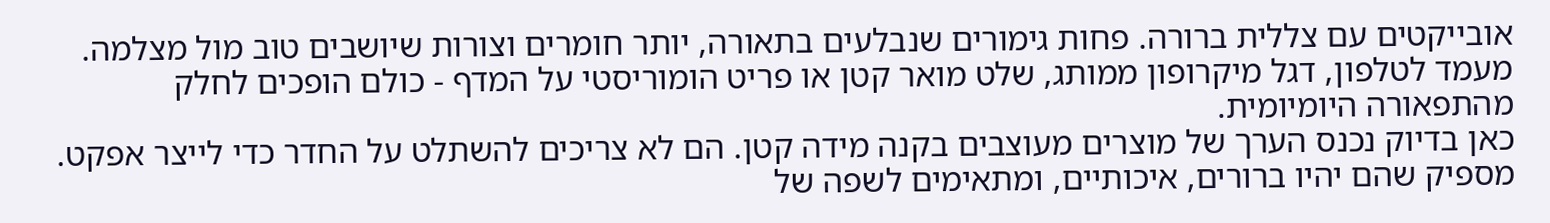אובייקטים עם צללית ברורה. פחות גימורים שנבלעים בתאורה, יותר חומרים וצורות שיושבים טוב מול מצלמה. מעמד לטלפון, דגל מיקרופון ממותג, שלט מואר קטן או פריט הומוריסטי על המדף - כולם הופכים לחלק מהתפאורה היומיומית.
כאן בדיוק נכנס הערך של מוצרים מעוצבים בקנה מידה קטן. הם לא צריכים להשתלט על החדר כדי לייצר אפקט. מספיק שהם יהיו ברורים, איכותיים, ומתאימים לשפה של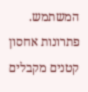המשתמש.
פתרונות אחסון קטנים מקבלים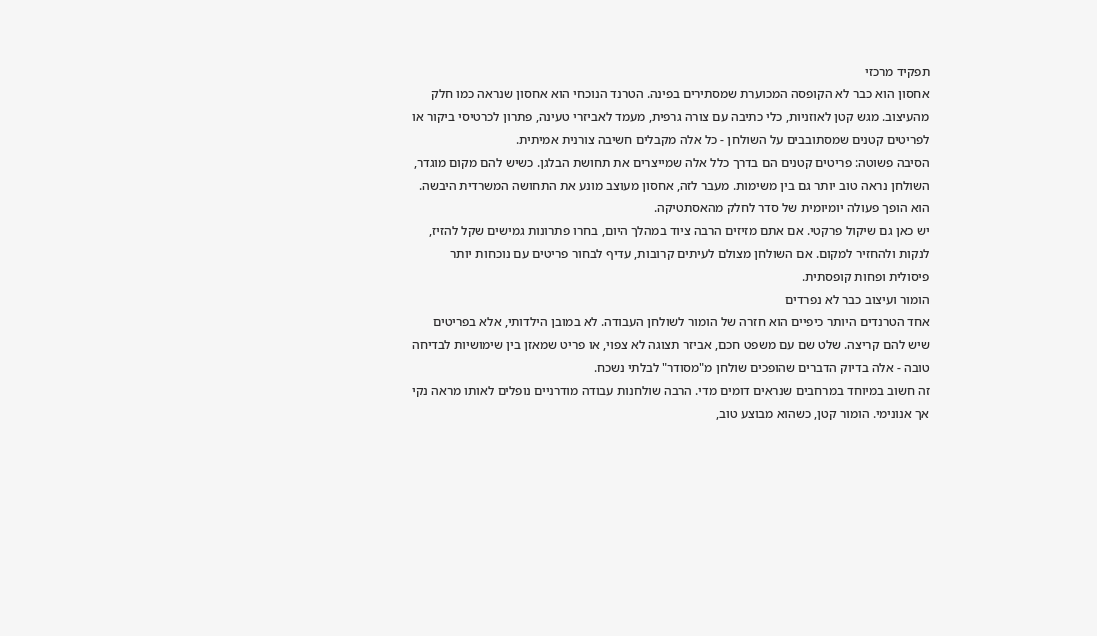תפקיד מרכזי
אחסון הוא כבר לא הקופסה המכוערת שמסתירים בפינה. הטרנד הנוכחי הוא אחסון שנראה כמו חלק מהעיצוב. מגש קטן לאוזניות, כלי כתיבה עם צורה גרפית, מעמד לאביזרי טעינה, פתרון לכרטיסי ביקור או לפריטים קטנים שמסתובבים על השולחן - כל אלה מקבלים חשיבה צורנית אמיתית.
הסיבה פשוטה: פריטים קטנים הם בדרך כלל אלה שמייצרים את תחושת הבלגן. כשיש להם מקום מוגדר, השולחן נראה טוב יותר גם בין משימות. מעבר לזה, אחסון מעוצב מונע את התחושה המשרדית היבשה. הוא הופך פעולה יומיומית של סדר לחלק מהאסתטיקה.
יש כאן גם שיקול פרקטי. אם אתם מזיזים הרבה ציוד במהלך היום, בחרו פתרונות גמישים שקל להזיז, לנקות ולהחזיר למקום. אם השולחן מצולם לעיתים קרובות, עדיף לבחור פריטים עם נוכחות יותר פיסולית ופחות קופסתית.
הומור ועיצוב כבר לא נפרדים
אחד הטרנדים היותר כיפיים הוא חזרה של הומור לשולחן העבודה. לא במובן הילדותי, אלא בפריטים שיש להם קריצה. שלט שם עם משפט חכם, אביזר תצוגה לא צפוי, או פריט שמאזן בין שימושיות לבדיחה טובה - אלה בדיוק הדברים שהופכים שולחן מ"מסודר" לבלתי נשכח.
זה חשוב במיוחד במרחבים שנראים דומים מדי. הרבה שולחנות עבודה מודרניים נופלים לאותו מראה נקי אך אנונימי. הומור קטן, כשהוא מבוצע טוב,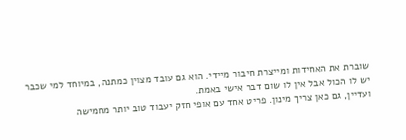שוברת את האחידות ומייצרת חיבור מיידי. הוא גם עובד מצוין כמתנה, במיוחד למי שכבר יש לו הכול אבל אין לו שום דבר אישי באמת.
ועדיין, גם כאן צריך מינון. פריט אחד עם אופי חזק יעבוד טוב יותר מחמישה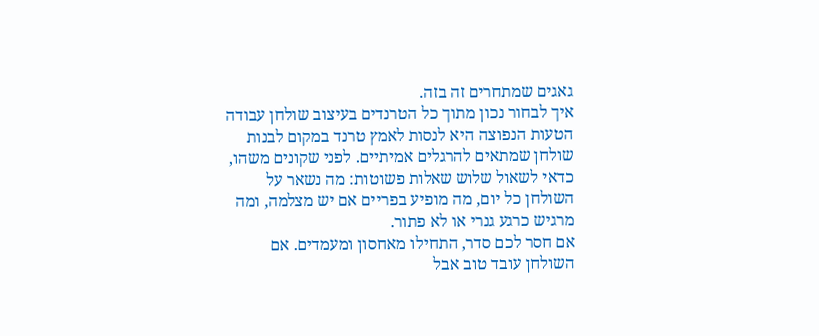גאגים שמתחרים זה בזה.
איך לבחור נכון מתוך כל הטרנדים בעיצוב שולחן עבודה
הטעות הנפוצה היא לנסות לאמץ טרנד במקום לבנות שולחן שמתאים להרגלים אמיתיים. לפני שקונים משהו, כדאי לשאול שלוש שאלות פשוטות: מה נשאר על השולחן כל יום, מה מופיע בפריים אם יש מצלמה, ומה מרגיש כרגע גנרי או לא פתור.
אם חסר לכם סדר, התחילו מאחסון ומעמדים. אם השולחן עובד טוב אבל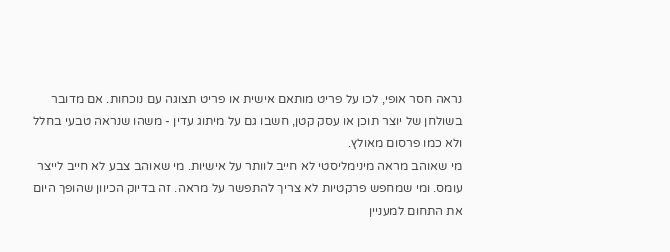נראה חסר אופי, לכו על פריט מותאם אישית או פריט תצוגה עם נוכחות. אם מדובר בשולחן של יוצר תוכן או עסק קטן, חשבו גם על מיתוג עדין - משהו שנראה טבעי בחלל ולא כמו פרסום מאולץ.
מי שאוהב מראה מינימליסטי לא חייב לוותר על אישיות. מי שאוהב צבע לא חייב לייצר עומס. ומי שמחפש פרקטיות לא צריך להתפשר על מראה. זה בדיוק הכיוון שהופך היום את התחום למעניין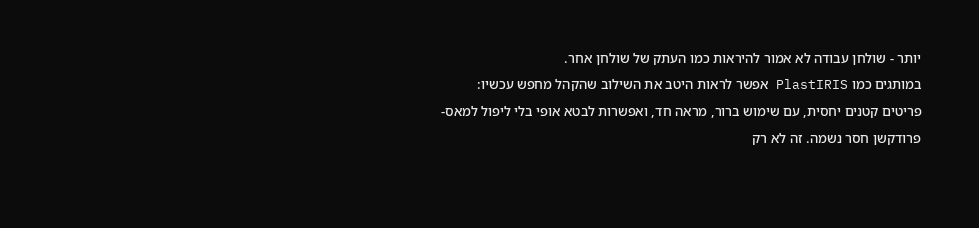יותר - שולחן עבודה לא אמור להיראות כמו העתק של שולחן אחר.
במותגים כמו PlastIRIS אפשר לראות היטב את השילוב שהקהל מחפש עכשיו: פריטים קטנים יחסית, עם שימוש ברור, מראה חד, ואפשרות לבטא אופי בלי ליפול למאס-פרודקשן חסר נשמה. זה לא רק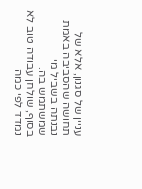עניין של סגנון, אלא של תחושה שהסביבה באמת נבנתה בשביל מי שמשתמש בה.
בסוף, שולחן עבודה טוב לא נמדד לפי כמה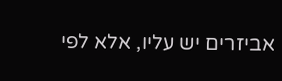אביזרים יש עליו, אלא לפי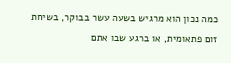כמה נכון הוא מרגיש בשעה עשר בבוקר, בשיחת זום פתאומית, או ברגע שבו אתם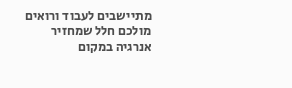מתיישבים לעבוד ורואים מולכם חלל שמחזיר אנרגיה במקום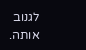לגנוב אותה.